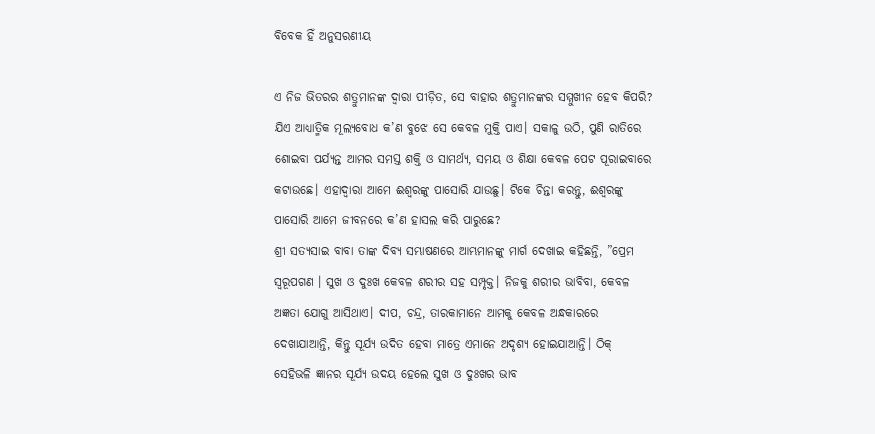ବିବେକ ହିଁ ଅନୁସରଣୀୟ

ଏ ନିଜ ଭିତରର ଶତ୍ରୁମାନଙ୍କ ଦ୍ୱାରା ପୀଡ଼ିତ, ସେ ବାହାର ଶତ୍ରୁମାନଙ୍କର ସମ୍ମୁଖୀନ ହେବ କିପରି? ଯିଏ ଆଧ୍ୟାତ୍ମିକ ମୂଲ୍ୟବୋଧ କ’ଣ ବୁଝେ ସେ କେବଳ ମୁକ୍ତି ପାଏ। ସକାଳୁ ଉଠି, ପୁଣି ରାତିରେ ଶୋଇବା ପର୍ଯ୍ୟନ୍ତ ଆମର ସମସ୍ତ ଶକ୍ତି ଓ ସାମର୍ଥ୍ୟ, ସମୟ ଓ ଶିକ୍ଷା କେବଳ ପେଟ ପୂରାଇବାରେ କଟାଉଛେ। ଏହାଦ୍ୱାରା ଆମେ ଈଶ୍ୱରଙ୍କୁ ପାସୋରି ଯାଉଛୁ। ଟିକେ ଚିନ୍ତା କରନ୍ତୁ, ଈଶ୍ୱରଙ୍କୁ ପାସୋରି ଆମେ ଜୀବନରେ କ’ଣ ହାସଲ କରି ପାରୁଛେ?
ଶ୍ରୀ ସତ୍ୟସାଇ ବାବା ତାଙ୍କ ଦିବ୍ୟ ସମ୍ଭାଷଣରେ ଆମ୍ଭମାନଙ୍କୁ ମାର୍ଗ ଦେଖାଇ କହିଛନ୍ତି, ”ପ୍ରେମ ସ୍ବରୂପଗଣ । ସୁଖ ଓ ଦୁଃଖ କେବଳ ଶରୀର ସହ ସମ୍ପୃକ୍ତ। ନିଜକୁ ଶରୀର ଭାବିବା, କେବଳ ଅଜ୍ଞତା ଯୋଗୁ ଆସିଥାଏ। ଦୀପ, ଚନ୍ଦ୍ର, ତାରକାମାନେ ଆମକୁ କେବଳ ଅନ୍ଧକାରରେ ଦେଖାଯାଆନ୍ତି, କିନ୍ତୁ ସୂର୍ଯ୍ୟ ଉଦିତ ହେବା ମାତ୍ରେ ଏମାନେ ଅଦୃଶ୍ୟ ହୋଇଯାଆନ୍ତି। ଠିକ୍‌ ସେହିଭଳି ଜ୍ଞାନର ସୂର୍ଯ୍ୟ ଉଦୟ ହେଲେ ସୁଖ ଓ ଦୁଃଖର ଭାବ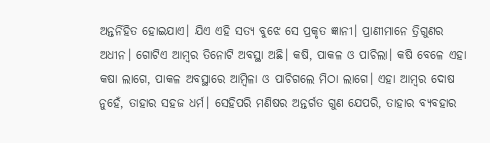ଅନ୍ତର୍ନିହିତ ହୋଇଯାଏ। ଯିଏ ଏହି ସତ୍ୟ ବୁଝେ ସେ ପ୍ରକୃତ ଜ୍ଞାନୀ। ପ୍ରାଣୀମାନେ ତ୍ରିଗୁଣର ଅଧୀନ। ଗୋଟିଏ ଆମ୍ବର ତିନୋଟି ଅବସ୍ଥା ଅଛି। କଷି, ପାକଳ ଓ ପାଚିଲା। କଷି ବେଳେ ଏହା କଷା ଲାଗେ, ପାକଳ ଅବସ୍ଥାରେ ଆମ୍ବିଳା ଓ ପାଚିଗଲେ ମିଠା ଲାଗେ। ଏହା ଆମ୍ବର ଦୋଷ ନୁହେଁ, ତାହାର ସହଜ ଧର୍ମ। ସେହିପରି ମଣିଷର ଅନ୍ତର୍ଗତ ଗୁଣ ଯେପରି, ତାହାର ବ୍ୟବହାର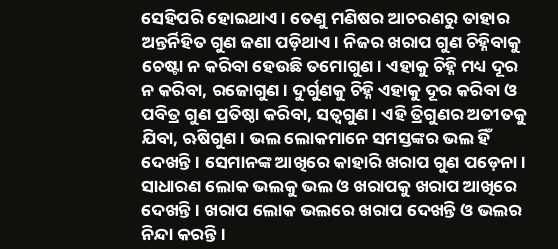ସେହିପରି ହୋଇଥାଏ। ତେଣୁ ମଣିଷର ଆଚରଣରୁ ତାହାର ଅନ୍ତର୍ନିହିତ ଗୁଣ ଜଣା ପଡ଼ିଥାଏ। ନିଜର ଖରାପ ଗୁଣ ଚିହ୍ନିବାକୁ ଚେଷ୍ଟା ନ କରିବା ହେଉଛି ତମୋଗୁଣ। ଏହାକୁ ଚିହ୍ନି ମଧ୍ୟ ଦୂର ନ କରିବା, ରଜୋଗୁଣ। ଦୁର୍ଗୁଣକୁ ଚିହ୍ନି ଏହାକୁ ଦୂର କରିବା ଓ ପବିତ୍ର ଗୁଣ ପ୍ରତିଷ୍ଠା କରିବା, ସତ୍ୱଗୁଣ। ଏହି ତ୍ରିଗୁଣର ଅତୀତକୁ ଯିବା, ଋଷିଗୁଣ। ଭଲ ଲୋକମାନେ ସମସ୍ତଙ୍କର ଭଲ ହିଁ ଦେଖନ୍ତି। ସେମାନଙ୍କ ଆଖିରେ କାହାରି ଖରାପ ଗୁଣ ପଡ଼େନା। ସାଧାରଣ ଲୋକ ଭଲକୁ ଭଲ ଓ ଖରାପକୁ ଖରାପ ଆଖିରେ ଦେଖନ୍ତି। ଖରାପ ଲୋକ ଭଲରେ ଖରାପ ଦେଖନ୍ତି ଓ ଭଲର ନିନ୍ଦା କରନ୍ତି।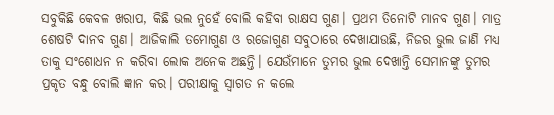ସବୁକିଛି କେବଳ ଖରାପ, କିଛି ଭଲ ନୁହେଁ ବୋଲି କହିବା ରାକ୍ଷସ ଗୁଣ। ପ୍ରଥମ ତିନୋଟି ମାନବ ଗୁଣ। ମାତ୍ର ଶେଷଟି ଦାନବ ଗୁଣ। ଆଜିକାଲି ତମୋଗୁଣ ଓ ରଜୋଗୁଣ ସବୁଠାରେ ଦେଖାଯାଉଛି, ନିଜର ଭୁଲ ଜାଣି ମଧ୍ୟ ତାକୁ ସଂଶୋଧନ ନ କରିବା ଲୋକ ଅନେକ ଅଛନ୍ତି। ଯେଉଁମାନେ ତୁମର ଭୁଲ ଦେଖାନ୍ତି ସେମାନଙ୍କୁ ତୁମର ପ୍ରକୃତ ବନ୍ଧୁ ବୋଲି ଜ୍ଞାନ କର। ପରୀକ୍ଷାକୁ ସ୍ବାଗତ ନ କଲେ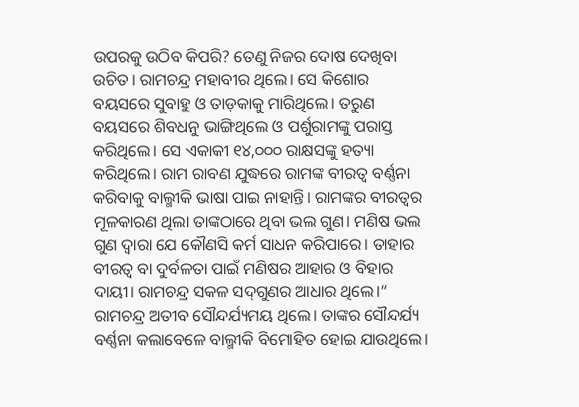ଉପରକୁ ଉଠିବ କିପରି? ତେଣୁ ନିଜର ଦୋଷ ଦେଖିବା ଉଚିତ। ରାମଚନ୍ଦ୍ର ମହାବୀର ଥିଲେ। ସେ କିଶୋର ବୟସରେ ସୁବାହୁ ଓ ତାଡ଼କାକୁ ମାରିଥିଲେ। ତରୁଣ ବୟସରେ ଶିବଧନୁ ଭାଙ୍ଗିଥିଲେ ଓ ପର୍ଶୁରାମଙ୍କୁ ପରାସ୍ତ କରିଥିଲେ। ସେ ଏକାକୀ ୧୪,୦୦୦ ରାକ୍ଷସଙ୍କୁ ହତ୍ୟା କରିଥିଲେ। ରାମ ରାବଣ ଯୁଦ୍ଧରେ ରାମଙ୍କ ବୀରତ୍ୱ ବର୍ଣ୍ଣନା କରିବାକୁ ବାଲ୍ମୀକି ଭାଷା ପାଇ ନାହାନ୍ତି। ରାମଙ୍କର ବୀରତ୍ୱର ମୂଳକାରଣ ଥିଲା ତାଙ୍କଠାରେ ଥିବା ଭଲ ଗୁଣ। ମଣିଷ ଭଲ ଗୁଣ ଦ୍ୱାରା ଯେ କୌଣସି କର୍ମ ସାଧନ କରିପାରେ। ତାହାର ବୀରତ୍ୱ ବା ଦୁର୍ବଳତା ପାଇଁ ମଣିଷର ଆହାର ଓ ବିହାର ଦାୟୀ। ରାମଚନ୍ଦ୍ର ସକଳ ସଦ୍‌ଗୁଣର ଆଧାର ଥିଲେ।“
ରାମଚନ୍ଦ୍ର ଅତୀବ ସୌନ୍ଦର୍ଯ୍ୟମୟ ଥିଲେ। ତାଙ୍କର ସୌନ୍ଦର୍ଯ୍ୟ ବର୍ଣ୍ଣନା କଲାବେଳେ ବାଲ୍ମୀକି ବିମୋହିତ ହୋଇ ଯାଉଥିଲେ।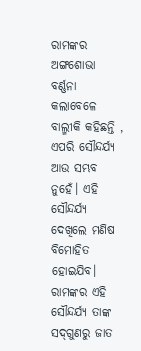ରାମଙ୍କର ଅଙ୍ଗଶୋଭା ବର୍ଣ୍ଣନା କଲାବେଳେ ବାଲ୍ମୀକି କହିଛନ୍ତି , ଏପରି ସୌନ୍ଦର୍ଯ୍ୟ ଆଉ ସମ୍ଭବ ନୁହେଁ। ଏହି ସୌନ୍ଦର୍ଯ୍ୟ ଦେଖିଲେ ମଣିଷ ବିମୋହିତ ହୋଇଯିବ। ରାମଙ୍କର ଏହି ସୌନ୍ଦର୍ଯ୍ୟ ତାଙ୍କ ସଦ୍‌ଗୁଣରୁ ଜାତ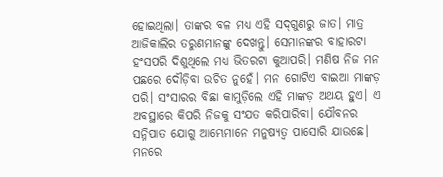ହୋଇଥିଲା। ତାଙ୍କର ବଳ ମଧ୍ୟ ଏହି ସଦ୍‌ଗୁଣରୁ ଜାତ। ମାତ୍ର ଆଜିକାଲିର ତରୁଣମାନଙ୍କୁ ଦେଖନ୍ତୁ। ସେମାନଙ୍କର ବାହାରଟା ହଂସପରି ଦିଶୁଥିଲେ ମଧ୍ୟ ଭିତରଟା କୁଆପରି। ମଣିଷ ନିଜ ମନ ପଛରେ ଦୌଡ଼ିବା ଉଚିତ ନୁହେଁ। ମନ ଗୋଟିଏ ବାଇଆ ମାଙ୍କଡ଼ ପରି। ସଂସାରର ବିଛା କାମୁଡ଼ିଲେ ଏହି ମାଙ୍କଡ଼ ଅଥୟ ହୁଏ। ଏ ଅବସ୍ଥାରେ କିପରି ନିଜକୁ ସଂଯତ କରିପାରିବା। ଯୌବନର ସନ୍ନିପାତ ଯୋଗୁ ଆମ୍ଭେମାନେ ମନୁଷ୍ୟତ୍ୱ ପାସୋରି ଯାଉଛେ। ମନରେ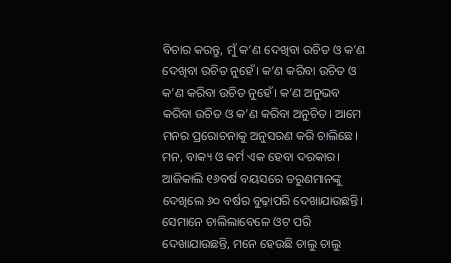ବିଚାର କରନ୍ତୁ, ମୁଁ କ’ଣ ଦେଖିବା ଉଚିତ ଓ କ’ଣ ଦେଖିବା ଉଚିତ ନୁହେଁ। କ’ଣ କରିବା ଉଚିତ ଓ କ’ଣ କରିବା ଉଚିତ ନୁହେଁ। କ’ଣ ଅନୁଭବ କରିବା ଉଚିତ ଓ କ’ଣ କରିବା ଅନୁଚିତ। ଆମେ ମନର ପ୍ରରୋଚନାକୁ ଅନୁସରଣ କରି ଚାଲିଛେ। ମନ, ବାକ୍ୟ ଓ କର୍ମ ଏକ ହେବା ଦରକାର।
ଆଜିକାଲି ୧୬ବର୍ଷ ବୟସରେ ତରୁଣମାନଙ୍କୁ ଦେଖିଲେ ୬୦ ବର୍ଷର ବୁଢ଼ାପରି ଦେଖାଯାଉଛନ୍ତି। ସେମାନେ ଚାଲିଲାବେଳେ ଓଟ ପରି ଦେଖାଯାଉଛନ୍ତି, ମନେ ହେଉଛି ଚାଲୁ ଚାଲୁ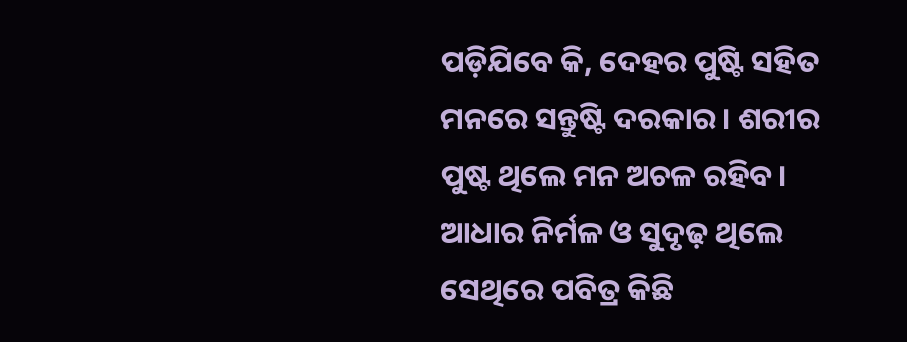ପଡ଼ିଯିବେ କି, ଦେହର ପୁଷ୍ଟି ସହିତ ମନରେ ସନ୍ତୁଷ୍ଟି ଦରକାର। ଶରୀର ପୁଷ୍ଟ ଥିଲେ ମନ ଅଚଳ ରହିବ। ଆଧାର ନିର୍ମଳ ଓ ସୁଦୃଢ଼ ଥିଲେ ସେଥିରେ ପବିତ୍ର କିଛି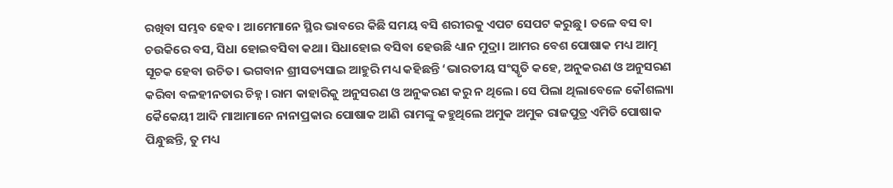ରଖିବା ସମ୍ଭବ ହେବ। ଆମେମାନେ ସ୍ଥିର ଭାବରେ କିଛି ସମୟ ବସି ଶରୀରକୁ ଏପଟ ସେପଟ କରୁଛୁ। ତଳେ ବସ ବା ଚଉକିରେ ବସ, ସିଧା ହୋଇବସିବା କଥା। ସିଧାହୋଇ ବସିବା ହେଉଛି ଧ୍ୟାନ ମୁଦ୍ରା। ଆମର ବେଶ ପୋଷାକ ମଧ୍ୟ ଆତ୍ମ ସୂଚକ ହେବା ଉଚିତ। ଭଗବାନ ଶ୍ରୀସତ୍ୟସାଇ ଆହୁରି ମଧ୍ୟ କହିଛନ୍ତି ‘ଭାରତୀୟ ସଂସ୍କୃତି କହେ, ଅନୁକରଣ ଓ ଅନୁସରଣ କରିବା ବଳହୀନତାର ଚିହ୍ନ। ରାମ କାହାରିକୁ ଅନୁସରଣ ଓ ଅନୁକରଣ କରୁ ନ ଥିଲେ। ସେ ପିଲା ଥିଲାବେଳେ କୌଶଲ୍ୟା କୈକେୟୀ ଆଦି ମାଆମାନେ ନାନାପ୍ରକାର ପୋଷାକ ଆଣି ରାମଙ୍କୁ କହୁଥିଲେ ଅମୁକ ଅମୁକ ରାଜପୁତ୍ର ଏମିତି ପୋଷାକ ପିନ୍ଧୁଛନ୍ତି, ତୁ ମଧ୍ୟ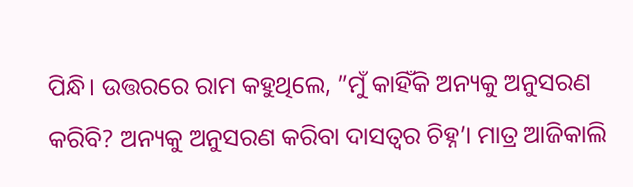ପିନ୍ଧି। ଉତ୍ତରରେ ରାମ କହୁଥିଲେ, ”ମୁଁ କାହିଁକି ଅନ୍ୟକୁ ଅନୁସରଣ କରିବି? ଅନ୍ୟକୁ ଅନୁସରଣ କରିବା ଦାସତ୍ୱର ଚିହ୍ନ’। ମାତ୍ର ଆଜିକାଲି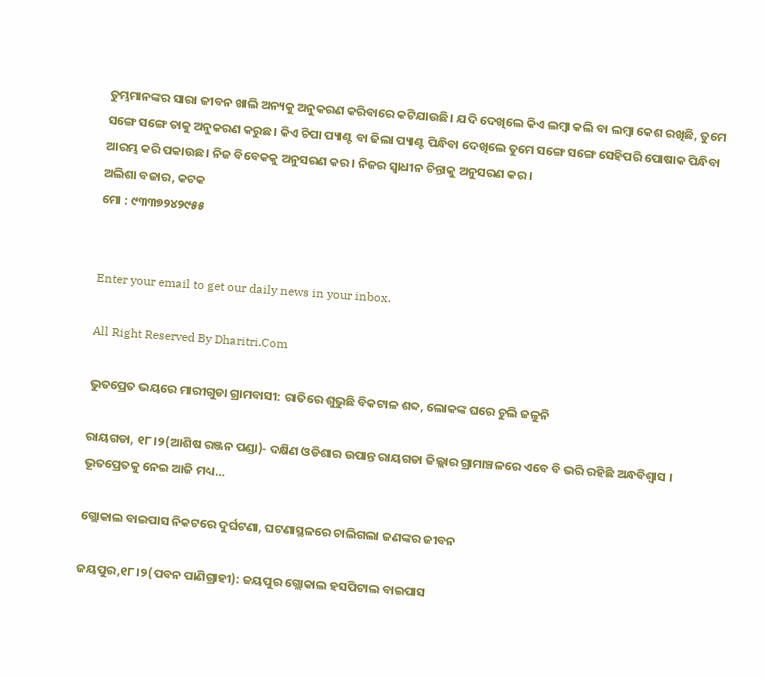ତୁମ୍ଭମାନଙ୍କର ସାରା ଜୀବନ ଖାଲି ଅନ୍ୟକୁ ଅନୁକରଣ କରିବାରେ କଟିଯାଉଛି। ଯଦି ଦେଖିଲେ କିଏ ଲମ୍ବା କଲି ବା ଲମ୍ବା କେଶ ରଖିଛି, ତୁମେ ସଙ୍ଗେ ସଙ୍ଗେ ତାକୁ ଅନୁକରଣ କରୁଛ। କିଏ ଚିପା ପ୍ୟାଣ୍ଟ ବା ଢିଲା ପ୍ୟାଣ୍ଟ ପିନ୍ଧିବା ଦେଖିଲେ ତୁମେ ସଙ୍ଗେ ସଙ୍ଗେ ସେହିପରି ପୋଷାକ ପିନ୍ଧିବା ଆରମ୍ଭ କରି ପକାଉଛ। ନିଜ ବିବେକକୁ ଅନୁସରଣ କର। ନିଜର ସ୍ବାଧୀନ ଚିନ୍ତାକୁ ଅନୁସରଣ କର।
ଅଲିଶା ବଜାର, କଟକ
ମୋ : ୯୩୩୭୨୪୨୯୫୫


Enter your email to get our daily news in your inbox.

All Right Reserved By Dharitri.Com

ଭୁତପ୍ରେତ ଭୟରେ ମାରୀଗୁଡା ଗ୍ରାମବାସୀ: ରାତିରେ ଶୁଭୁଛି ବିକଟାଳ ଶବ୍ଦ, ଲୋକଙ୍କ ଘରେ ଚୁଲି ଜଳୁନି

ରାୟଗଡା, ୧୮।୨(ଆଶିଷ ରଞ୍ଜନ ପଣ୍ଡା)- ଦକ୍ଷିଣ ଓଡିଶାର ଉପାନ୍ତ ରାୟଗଡା ଜିଲ୍ଲାର ଗ୍ରାମାଞ୍ଚଳରେ ଏବେ ବି ଭରି ରହିଛି ଅନ୍ଧବିଶ୍ବାସ । ଭୂତପ୍ରେତକୁ ନେଇ ଆଜି ମଧ୍ୟ…

ଗ୍ଲୋକାଲ ବାଇପାସ ନିକଟରେ ଦୁର୍ଘଟଣା, ଘଟଣାସ୍ଥଳରେ ଚାଲିଗଲା ଜଣଙ୍କର ଜୀବନ

ଜୟପୁର,୧୮।୨(ପବନ ପାଣିଗ୍ରାହୀ): ଜୟପୁର ଗ୍ଲୋକାଲ ହସପିଟାଲ ବାଇପାସ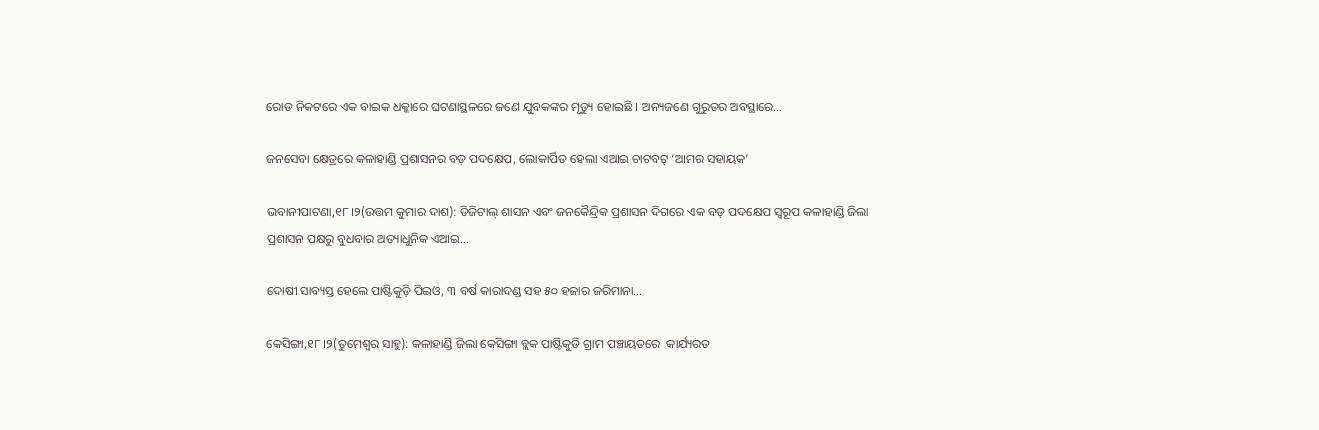ରୋଡ ନିକଟରେ ଏକ ବାଇକ ଧକ୍କାରେ ଘଟଣାସ୍ଥଳରେ ଜଣେ ଯୁବକଙ୍କର ମୃତ୍ୟୁ ହୋଇଛି । ଅନ୍ୟଜଣେ ଗୁରୁତର ଅବସ୍ଥାରେ…

ଜନସେବା କ୍ଷେତ୍ରରେ କଳାହାଣ୍ଡି ପ୍ରଶାସନର ବଡ଼ ପଦକ୍ଷେପ, ଲୋକାର୍ପିତ ହେଲା ଏଆଇ ଚାଟବଟ୍ ‘ଆମର ସହାୟକ’

ଭବାନୀପାଟଣା,୧୮।୨(ଉତ୍ତମ କୁମାର ଦାଶ): ଡିଜିଟାଲ୍ ଶାସନ ଏବଂ ଜନକୈନ୍ଦ୍ରିକ ପ୍ରଶାସନ ଦିଗରେ ଏକ ବଡ଼ ପଦକ୍ଷେପ ସ୍ୱରୂପ କଳାହାଣ୍ଡି ଜିଲା ପ୍ରଶାସନ ପକ୍ଷରୁ ବୁଧବାର ଅତ୍ୟାଧୁନିକ ଏଆଇ…

ଦୋଷୀ ସାବ୍ୟସ୍ତ ହେଲେ ପାଷ୍ଟିକୁଡ଼ି ପିଇଓ, ୩ ବର୍ଷ କାରାଦଣ୍ଡ ସହ ୫୦ ହଜାର ଜରିମାନା…

କେସିଙ୍ଗା,୧୮।୨(ତୁମେଶ୍ୱର ସାହୁ): କଳାହାଣ୍ଡି ଜିଲା କେସିଙ୍ଗା ବ୍ଲକ ପାଷ୍ଟିକୁଡି ଗ୍ରାମ ପଞ୍ଚାୟତରେ  କାର୍ଯ୍ୟରତ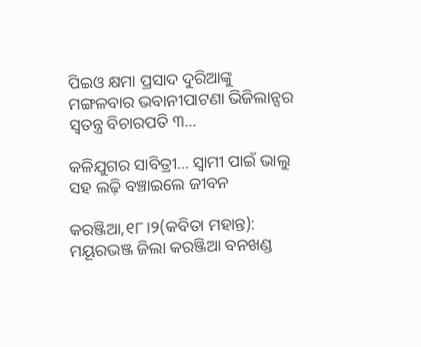ପିଇଓ କ୍ଷମା ପ୍ରସାଦ ଦୁରିଆଙ୍କୁ  ମଙ୍ଗଳବାର ଭବାନୀପାଟଣା ଭିଜିଲାନ୍ସର ସ୍ବତନ୍ତ୍ର ବିଚାରପତି ୩…

କଳିଯୁଗର ସାବିତ୍ରୀ… ସ୍ବାମୀ ପାଇଁ ଭାଲୁ ସହ ଲଢ଼ି ବଞ୍ଚାଇଲେ ଜୀବନ

କରଞ୍ଜିଆ,୧୮।୨(କବିତା ମହାନ୍ତ): ମୟୂରଭଞ୍ଜ ଜିଲା କରଞ୍ଜିଆ ବନଖଣ୍ଡ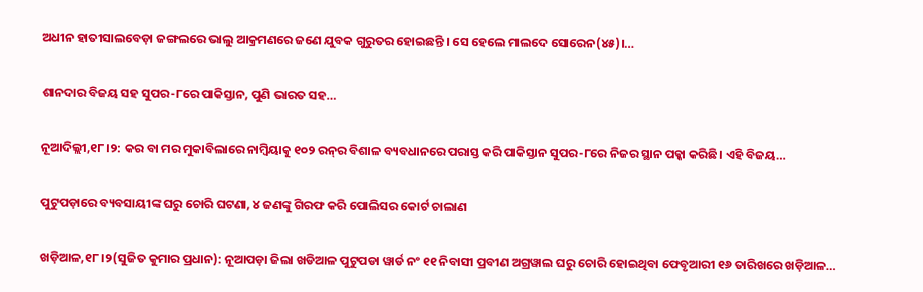ଅଧୀନ ହାତୀସାଲବେଡ଼ା ଜଙ୍ଗଲରେ ଭାଲୁ ଆକ୍ରମଣରେ ଜଣେ ଯୁବକ ଗୁରୁତର ହୋଇଛନ୍ତି । ସେ ହେଲେ ମାଲଦେ ସୋରେନ(୪୫)।…

ଶାନଦାର ବିଜୟ ସହ ସୁପର-୮ରେ ପାକିସ୍ତାନ, ପୁଣି ଭାରତ ସହ…

ନୂଆଦିଲ୍ଲୀ,୧୮।୨: କର ବା ମର ମୁକାବିଲାରେ ନାମ୍ବିୟାକୁ ୧୦୨ ରନ୍‌ର ବିଶାଳ ବ୍ୟବଧାନରେ ପରାସ୍ତ କରି ପାକିସ୍ତାନ ସୁପର-୮ରେ ନିଜର ସ୍ଥାନ ପକ୍କା କରିଛି। ଏହି ବିଜୟ…

ପୁଟୁପଡ଼ାରେ ବ୍ୟବସାୟୀଙ୍କ ଘରୁ ଚୋରି ଘଟଣା, ୪ ଜଣଙ୍କୁ ଗିରଫ କରି ପୋଲିସର କୋର୍ଟ ଚାଲାଣ

ଖଡ଼ିଆଳ,୧୮।୨(ସୁଜିତ କୁମାର ପ୍ରଧାନ): ନୂଆପଡ଼ା ଜିଲା ଖଡିଆଳ ପୁଟୁପଡା ୱାର୍ଡ ନଂ ୧୧ ନିବାସୀ ପ୍ରବୀଣ ଅଗ୍ରୱାଲ ଘରୁ ଚୋରି ହୋଇଥିବା ଫେବୃଆରୀ ୧୬ ତାରିଖରେ ଖଡ଼ିଆଳ…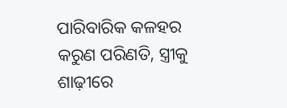ପାରିବାରିକ କଳହର କରୁଣ ପରିଣତି, ସ୍ତ୍ରୀକୁ ଶାଢ଼ୀରେ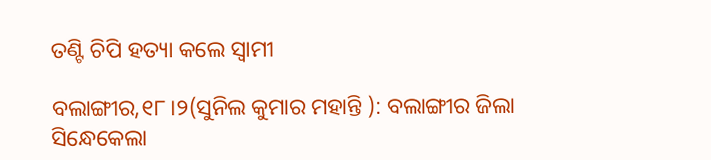ତଣ୍ଟି ଚିପି ହତ୍ୟା କଲେ ସ୍ୱାମୀ

ବଲାଙ୍ଗୀର,୧୮।୨(ସୁନିଲ କୁମାର ମହାନ୍ତି ): ବଲାଙ୍ଗୀର ଜିଲା ସିନ୍ଧେକେଲା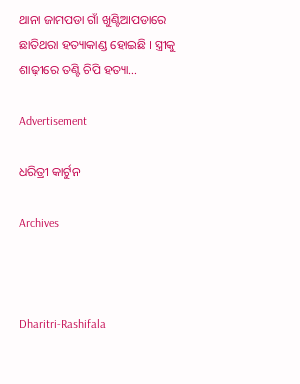ଥାନା ଜାମପଡା ଗାଁ ଖୁଣ୍ଟିଆପଡାରେ ଛାତିଥରା ହତ୍ୟାକାଣ୍ଡ ହୋଇଛି । ସ୍ତ୍ରୀକୁ ଶାଢ଼ୀରେ ତଣ୍ଟି ଚିପି ହତ୍ୟା…

Advertisement

ଧରିତ୍ରୀ କାର୍ଟୁନ

Archives



Dharitri-Rashifala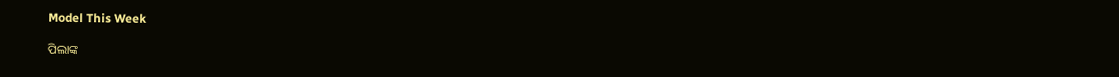Model This Week

ପିଲାଙ୍କ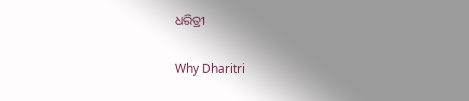ଧରିତ୍ରୀ

Why Dharitri